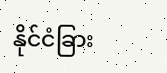နိုင်ငံခြား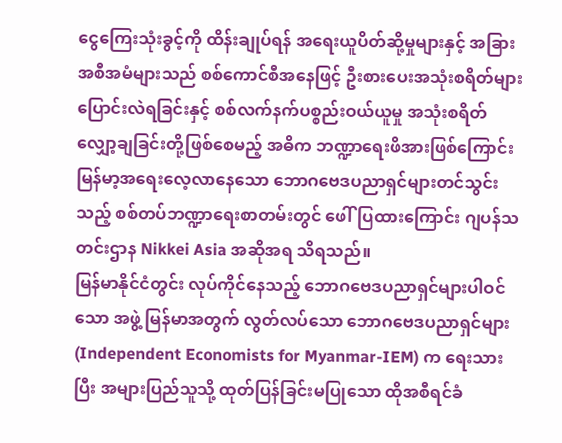ငွေကြေးသုံးခွင့်ကို ထိန်းချုပ်ရန် အရေးယူပိတ်ဆို့မှုများနှင့် အခြားအစီအမံများသည် စစ်ကောင်စီအနေဖြင့် ဦးစားပေးအသုံးစရိတ်များ ပြောင်းလဲရခြင်းနှင့် စစ်လက်နက်ပစ္စည်းဝယ်ယူမှု အသုံးစရိတ်လျှော့ချခြင်းတို့ဖြစ်စေမည့် အဓိက ဘဏ္ဍာရေးဖိအားဖြစ်ကြောင်း မြန်မာ့အရေးလေ့လာနေသော ဘောဂဗေဒပညာရှင်များတင်သွင်းသည့် စစ်တပ်ဘဏ္ဍာရေးစာတမ်းတွင် ဖေါ်ပြထားကြောင်း ဂျပန်သတင်းဌာန Nikkei Asia အဆိုအရ သိရသည်။
မြန်မာနိုင်ငံတွင်း လုပ်ကိုင်နေသည့် ဘောဂဗေဒပညာရှင်များပါဝင်သော အဖွဲ့ မြန်မာအတွက် လွတ်လပ်သော ဘောဂဗေဒပညာရှင်များ (Independent Economists for Myanmar-IEM) က ရေးသားပြီး အများပြည်သူသို့ ထုတ်ပြန်ခြင်းမပြုသော ထိုအစီရင်ခံ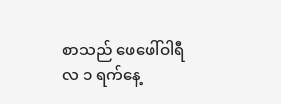စာသည် ဖေဖေါ်ဝါရီလ ၁ ရက်နေ့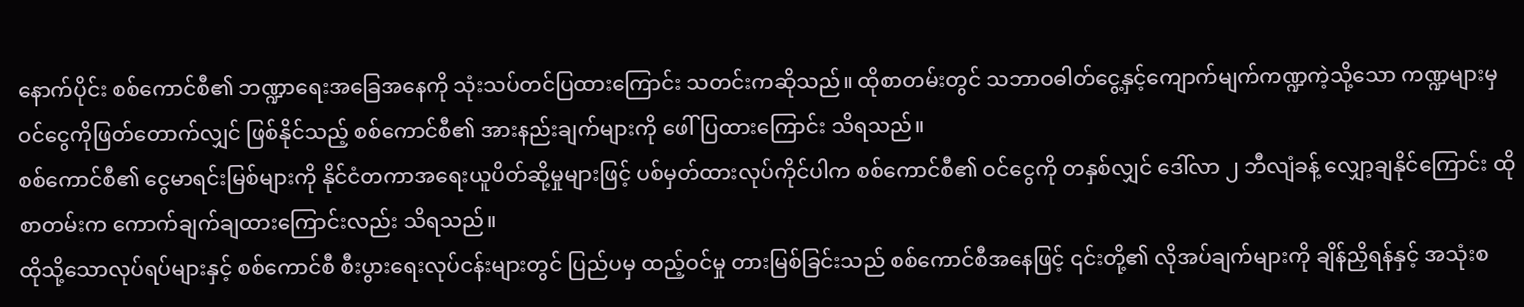နောက်ပိုင်း စစ်ကောင်စီ၏ ဘဏ္ဍာရေးအခြေအနေကို သုံးသပ်တင်ပြထားကြောင်း သတင်းကဆိုသည်။ ထိုစာတမ်းတွင် သဘာဝဓါတ်ငွေ့နှင့်ကျောက်မျက်ကဏ္ဍကဲ့သို့သော ကဏ္ဍများမှ ဝင်ငွေကိုဖြတ်တောက်လျှင် ဖြစ်နိုင်သည့် စစ်ကောင်စီ၏ အားနည်းချက်များကို ဖေါ်ပြထားကြောင်း သိရသည်။
စစ်ကောင်စီ၏ ငွေမာရင်းမြစ်များကို နိုင်ငံတကာအရေးယူပိတ်ဆို့မှုများဖြင့် ပစ်မှတ်ထားလုပ်ကိုင်ပါက စစ်ကောင်စီ၏ ဝင်ငွေကို တနှစ်လျှင် ဒေါ်လာ ၂ ဘီလျံခန့် လျှော့ချနိုင်ကြောင်း ထိုစာတမ်းက ကောက်ချက်ချထားကြောင်းလည်း သိရသည်။
ထိုသို့သောလုပ်ရပ်များနှင့် စစ်ကောင်စီ စီးပွားရေးလုပ်ငန်းများတွင် ပြည်ပမှ ထည့်ဝင်မှု တားမြစ်ခြင်းသည် စစ်ကောင်စီအနေဖြင့် ၎င်းတို့၏ လိုအပ်ချက်များကို ချိန်ညှိရန်နှင့် အသုံးစ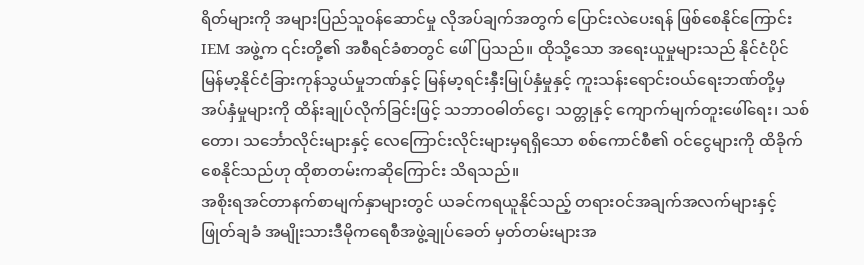ရိတ်များကို အများပြည်သူဝန်ဆောင်မှု လိုအပ်ချက်အတွက် ပြောင်းလဲပေးရန် ဖြစ်စေနိုင်ကြောင်း IEM အဖွဲ့က ၎င်းတို့၏ အစီရင်ခံစာတွင် ဖေါ်ပြသည်။ ထိုသို့သော အရေးယူမှုများသည် နိုင်ငံပိုင် မြန်မာ့နိုင်ငံခြားကုန်သွယ်မှုဘဏ်နှင့် မြန်မာ့ရင်းနှီးမြုပ်နှံမှုနှင့် ကူးသန်းရောင်းဝယ်ရေးဘဏ်တို့မှ အပ်နှံမှုများကို ထိန်းချုပ်လိုက်ခြင်းဖြင့် သဘာဝဓါတ်ငွေ၊ သတ္တုနှင့် ကျောက်မျက်တူးဖေါ်ရေး၊ သစ်တော၊ သင်္ဘောလိုင်းများနှင့် လေကြောင်းလိုင်းများမှရရှိသော စစ်ကောင်စီ၏ ဝင်ငွေများကို ထိခိုက်စေနိုင်သည်ဟု ထိုစာတမ်းကဆိုကြောင်း သိရသည်။
အစိုးရအင်တာနက်စာမျက်နှာများတွင် ယခင်ကရယူနိုင်သည့် တရားဝင်အချက်အလက်များနှင့် ဖြုတ်ချခံ အမျိုးသားဒီမိုကရေစီအဖွဲ့ချုပ်ခေတ် မှတ်တမ်းများအ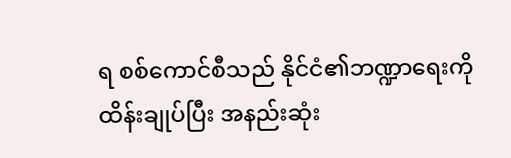ရ စစ်ကောင်စီသည် နိုင်ငံ၏ဘဏ္ဍာရေးကို ထိန်းချုပ်ပြီး အနည်းဆုံး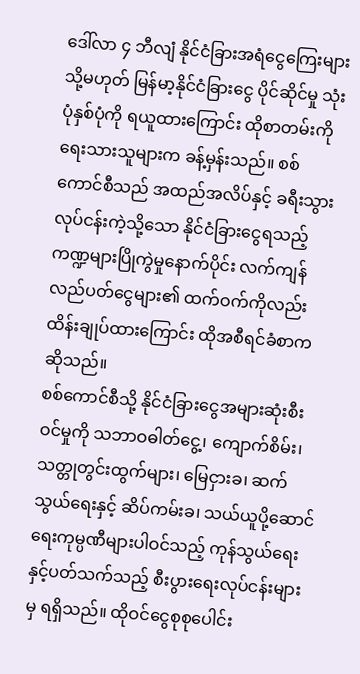ဒေါ်လာ ၄ ဘီလျံ နိုင်ငံခြားအရံငွေကြေးများ သို့မဟုတ် မြန်မာ့နိုင်ငံခြားငွေ ပိုင်ဆိုင်မှု သုံးပုံနှစ်ပုံကို ရယူထားကြောင်း ထိုစာတမ်းကို ရေးသားသူများက ခန့်မှန်းသည်။ စစ်ကောင်စီသည် အထည်အလိပ်နှင့် ခရီးသွားလုပ်ငန်းကဲ့သို့သော နိုင်ငံခြားငွေရသည့် ကဏ္ဍများပြိုကွဲမှုနောက်ပိုင်း လက်ကျန်လည်ပတ်ငွေများ၏ ထက်ဝက်ကိုလည်း ထိန်းချုပ်ထားကြောင်း ထိုအစီရင်ခံစာက ဆိုသည်။
စစ်ကောင်စီသို့ နိုင်ငံခြားငွေအများဆုံးစီးဝင်မှုကို သဘာဝဓါတ်ငွေ့၊ ကျောက်စိမ်း၊ သတ္တုတွင်းထွက်များ၊ မြေငှားခ၊ ဆက်သွယ်ရေးနှင့် ဆိပ်ကမ်းခ၊ သယ်ယူပို့ဆောင်ရေးကုမ္ပဏီများပါဝင်သည့် ကုန်သွယ်ရေးနှင့်ပတ်သက်သည့် စီးပွားရေးလုပ်ငန်းများမှ ရရှိသည်။ ထိုဝင်ငွေစုစုပေါင်း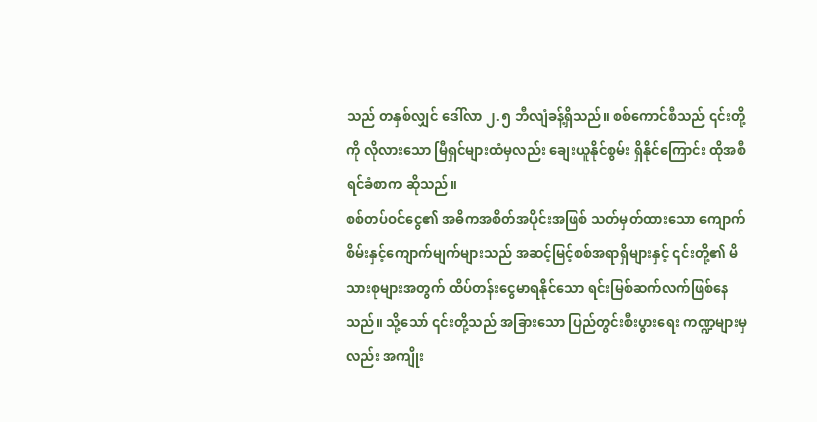သည် တနှစ်လျှင် ဒေါ်လာ ၂.၅ ဘီလျံခန့်ရှိသည်။ စစ်ကောင်စီသည် ၎င်းတို့ကို လိုလားသော မြီရှင်များထံမှလည်း ချေးယူနိုင်စွမ်း ရှိနိုင်ကြောင်း ထိုအစီရင်ခံစာက ဆိုသည်။
စစ်တပ်ဝင်ငွေ၏ အဓိကအစိတ်အပိုင်းအဖြစ် သတ်မှတ်ထားသော ကျောက်စိမ်းနှင့်ကျောက်မျက်များသည် အဆင့်မြင့်စစ်အရာရှိများနှင့် ၎င်းတို့၏ မိသားစုများအတွက် ထိပ်တန်းငွေမာရနိုင်သော ရင်းမြစ်ဆက်လက်ဖြစ်နေသည်။ သို့သော် ၎င်းတို့သည် အခြားသော ပြည်တွင်းစီးပွားရေး ကဏ္ဍများမှလည်း အကျိုး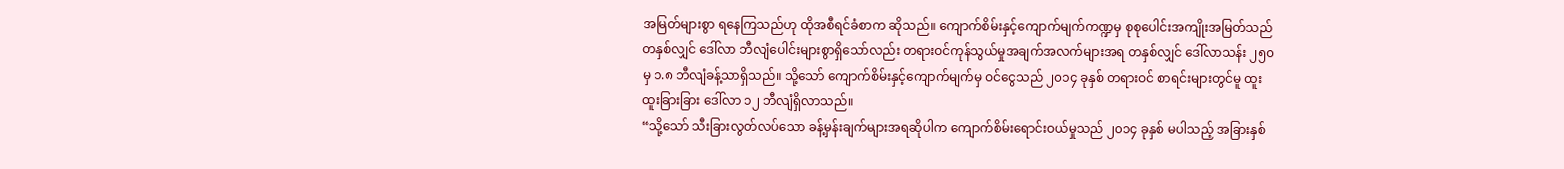အမြတ်များစွာ ရနေကြသည်ဟု ထိုအစီရင်ခံစာက ဆိုသည်။ ကျောက်စိမ်းနှင့်ကျောက်မျက်ကဏ္ဍမှ စုစုပေါင်းအကျိုးအမြတ်သည် တနှစ်လျှင် ဒေါ်လာ ဘီလျံပေါင်းများစွာရှိသော်လည်း တရားဝင်ကုန်သွယ်မှုအချက်အလက်များအရ တနှစ်လျှင် ဒေါ်လာသန်း ၂၅၀ မှ ၁.၈ ဘီလျံခန့်သာရှိသည်။ သို့သော် ကျောက်စိမ်းနှင့်ကျောက်မျက်မှ ဝင်ငွေသည် ၂၀၁၄ ခုနှစ် တရားဝင် စာရင်းများတွင်မူ ထူးထူးခြားခြား ဒေါ်လာ ၁၂ ဘီလျံရှိလာသည်။
“သို့သော် သီးခြားလွတ်လပ်သော ခန့်မှန်းချက်များအရဆိုပါက ကျောက်စိမ်းရောင်းဝယ်မှုသည် ၂၀၁၄ ခုနှစ် မပါသည့် အခြားနှစ်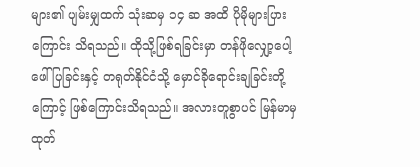များ၏ ပျမ်းမျှထက် သုံးဆမှ ၁၄ ဆ အထိ ပိုမိုများပြားကြောင်း သိရသည်။ ထိုသို့ဖြစ်ရခြင်းမှာ တန်ဖိုလျှော့ပေါ့ဖေါ်ပြခြင်းနှင့် တရုတ်နိုင်ငံသို့ မှောင်ခိုရောင်းချခြင်းတို့ကြောင့် ဖြစ်ကြောင်းသိရသည်။ အလားတူစွာပင် မြန်မာမှ ထုတ်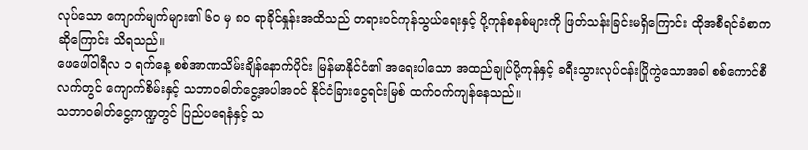လုပ်သော ကျောက်မျက်များ၏ ၆၀ မှ ၈၀ ရာခိုင်နှုန်းအထိသည် တရားဝင်ကုန်သွယ်ရေးနှင့် ပို့ကုန်စနစ်များကို ဖြတ်သန်းခြင်းမရှိကြောင်း ထိုအစီရင်ခံစာက ဆိုကြောင်း သိရသည်။
ဖေဖေါ်ဝါရီလ ၁ ရက်နေ့ စစ်အာဏသိမ်းချိန်နောက်ပိုင်း မြန်မာနိုင်ငံ၏ အရေးပါသော အထည်ချုပ်ပို့ကုန်နှင့် ခရီးသွားလုပ်ငန်းပြိုကွဲသောအခါ စစ်ကောင်စီလက်တွင် ကျောက်စိမ်းနှင့် သဘာဝဓါတ်ငွေ့အပါအဝင် နိုင်ငံခြားငွေရင်းမြစ် ထက်ဝက်ကျန်နေသည်။
သဘာဝဓါတ်ငွေ့ကဏ္ဍတွင် ပြည်ပရေနံနှင့် သ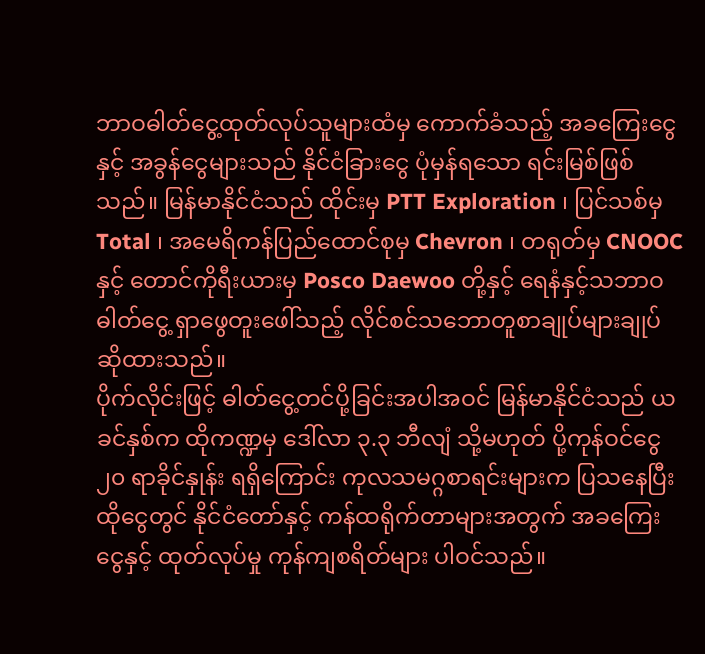ဘာဝဓါတ်ငွေ့ထုတ်လုပ်သူများထံမှ ကောက်ခံသည့် အခကြေးငွေနှင့် အခွန်ငွေများသည် နိုင်ငံခြားငွေ ပုံမှန်ရသော ရင်းမြစ်ဖြစ်သည်။ မြန်မာနိုင်ငံသည် ထိုင်းမှ PTT Exploration ၊ ပြင်သစ်မှ Total ၊ အမေရိကန်ပြည်ထောင်စုမှ Chevron ၊ တရုတ်မှ CNOOC နှင့် တောင်ကိုရီးယားမှ Posco Daewoo တို့နှင့် ရေနံနှင့်သဘာဝဓါတ်ငွေ့ ရှာဖွေတူးဖေါ်သည့် လိုင်စင်သဘောတူစာချုပ်များချုပ်ဆိုထားသည်။
ပိုက်လိုင်းဖြင့် ဓါတ်ငွေ့တင်ပို့ခြင်းအပါအဝင် မြန်မာနိုင်ငံသည် ယခင်နှစ်က ထိုကဏ္ဍမှ ဒေါ်လာ ၃.၃ ဘီလျံ သို့မဟုတ် ပို့ကုန်ဝင်ငွေ ၂၀ ရာခိုင်နှုန်း ရရှိကြောင်း ကုလသမဂ္ဂစာရင်းများက ပြသနေပြီး ထိုငွေတွင် နိုင်ငံတော်နှင့် ကန်ထရိုက်တာများအတွက် အခကြေးငွေနှင့် ထုတ်လုပ်မှု ကုန်ကျစရိတ်များ ပါဝင်သည်။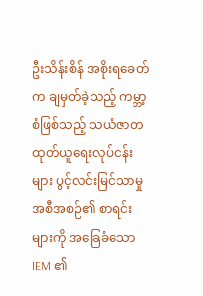ဦးသိန်းစိန် အစိုးရခေတ်က ချမှတ်ခဲ့သည့် ကမ္ဘာ့စံဖြစ်သည့် သယံဇာတထုတ်ယူရေးလုပ်ငန်းများ ပွင့်လင်းမြင်သာမှု အစီအစဉ်၏ စာရင်းများကို အခြေခံသော IEM ၏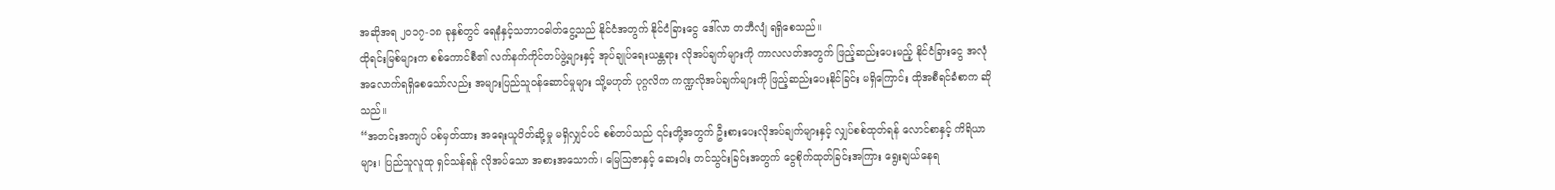အဆိုအရ ၂၀၁၇-၁၈ ခုနှစ်တွင် ရေနံနှင့်သဘာဝဓါတ်ငွေ့သည် နိုင်ငံအတွက် နိုင်ငံခြားငွေ ဒေါ်လာ တဘီလျံ ရရှိစေသည်။
ထိုရင်းမြစ်များက စစ်ကောင်စီ၏ လက်နက်ကိုင်တပ်ဖွဲ့များနှင့် အုပ်ချုပ်ရေးယန္တရား လိုအပ်ချက်များကို ကာလလတ်အတွက် ဖြည့်ဆည်းပေးမည့် နိုင်ငံခြားငွေ အလုံအလောက်ရရှိစေသော်လည်း အများပြည်သူဝန်ဆောင်မှုများ သို့မဟုတ် ပုဂ္ဂလိက ကဏ္ဍလိုအပ်ချက်များကို ဖြည့်ဆည်းပေးနိုင်ခြင်း မရှိကြောင်း ထိုအစီရင်ခံစာက ဆိုသည်။
“အတင်းအကျပ် ပစ်မှတ်ထား အရေးယူပိတ်ဆို့မှု မရှိလျှင်ပင် စစ်တပ်သည် ၎င်းတို့အတွက် ဦးစားပေးလိုအပ်ချက်များနှင့် လျှပ်စစ်ထုတ်ရန် လောင်စာနှင့် ကိရိယာများ၊ ပြည်သူလူထု ရှင်သန်ရန် လိုအပ်သော အစားအသောက်၊ မြေသြဇာနှင့် ဆေးဝါး တင်သွင်းခြင်းအတွက် ငွေစိုက်ထုတ်ခြင်းအကြား ရွေးချယ်နေရ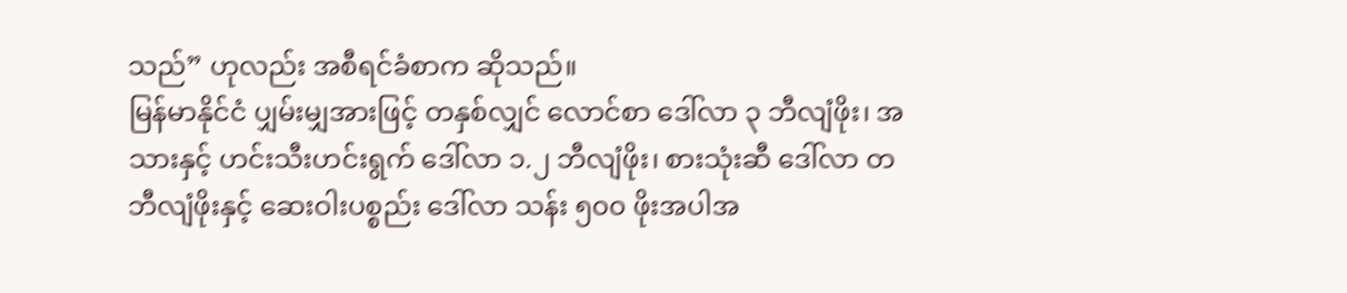သည်” ဟုလည်း အစီရင်ခံစာက ဆိုသည်။
မြန်မာနိုင်ငံ ပျှမ်းမျှအားဖြင့် တနှစ်လျှင် လောင်စာ ဒေါ်လာ ၃ ဘီလျံဖိုး၊ အသားနှင့် ဟင်းသီးဟင်းရွက် ဒေါ်လာ ၁.၂ ဘီလျံဖိုး၊ စားသုံးဆီ ဒေါ်လာ တဘီလျံဖိုးနှင့် ဆေးဝါးပစ္စည်း ဒေါ်လာ သန်း ၅၀၀ ဖိုးအပါအ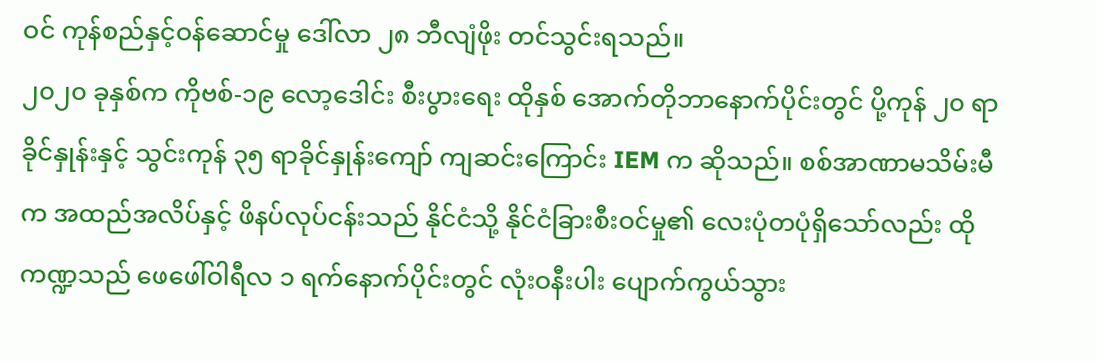ဝင် ကုန်စည်နှင့်ဝန်ဆောင်မှု ဒေါ်လာ ၂၈ ဘီလျံဖိုး တင်သွင်းရသည်။
၂၀၂၀ ခုနှစ်က ကိုဗစ်-၁၉ လော့ဒေါင်း စီးပွားရေး ထိုနှစ် အောက်တိုဘာနောက်ပိုင်းတွင် ပို့ကုန် ၂၀ ရာခိုင်နှုန်းနှင့် သွင်းကုန် ၃၅ ရာခိုင်နှုန်းကျော် ကျဆင်းကြောင်း IEM က ဆိုသည်။ စစ်အာဏာမသိမ်းမီက အထည်အလိပ်နှင့် ဖိနပ်လုပ်ငန်းသည် နိုင်ငံသို့ နိုင်ငံခြားစီးဝင်မှု၏ လေးပုံတပုံရှိသော်လည်း ထိုကဏ္ဍသည် ဖေဖေါ်ဝါရီလ ၁ ရက်နောက်ပိုင်းတွင် လုံးဝနီးပါး ပျောက်ကွယ်သွား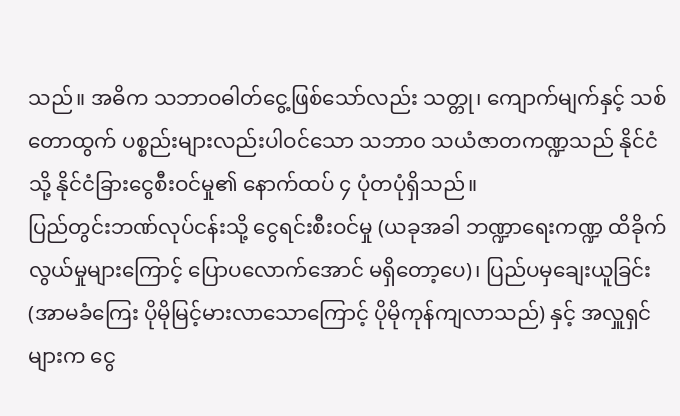သည်။ အဓိက သဘာဝဓါတ်ငွေ့ဖြစ်သော်လည်း သတ္တု၊ ကျောက်မျက်နှင့် သစ်တောထွက် ပစ္စည်းများလည်းပါဝင်သော သဘာ၀ သယံဇာတကဏ္ဍသည် နိုင်ငံသို့ နိုင်ငံခြားငွေစီးဝင်မှု၏ နောက်ထပ် ၄ ပုံတပုံရှိသည်။
ပြည်တွင်းဘဏ်လုပ်ငန်းသို့ ငွေရင်းစီးဝင်မှု (ယခုအခါ ဘဏ္ဍာရေးကဏ္ဍ ထိခိုက်လွယ်မှုများကြောင့် ပြောပလောက်အောင် မရှိတော့ပေ)၊ ပြည်ပမှချေးယူခြင်း (အာမခံကြေး ပိုမိုမြင့်မားလာသောကြောင့် ပိုမိုကုန်ကျလာသည်) နှင့် အလှူရှင်များက ငွေ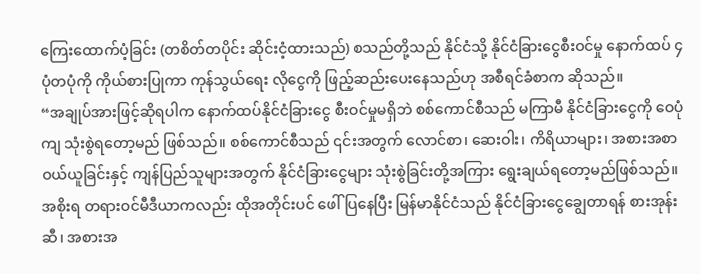ကြေးထောက်ပံ့ခြင်း (တစိတ်တပိုင်း ဆိုင်းငံ့ထားသည်) စသည်တို့သည် နိုင်ငံသို့ နိုင်ငံခြားငွေစီးဝင်မှု နောက်ထပ် ၄ ပုံတပုံကို ကိုယ်စားပြုကာ ကုန်သွယ်ရေး လိုငွေကို ဖြည့်ဆည်းပေးနေသည်ဟု အစီရင်ခံစာက ဆိုသည်။
“အချုပ်အားဖြင့်ဆိုရပါက နောက်ထပ်နိုင်ငံခြားငွေ စီးဝင်မှုမရှိဘဲ စစ်ကောင်စီသည် မကြာမီ နိုင်ငံခြားငွေကို ဝေပုံကျ သုံးစွဲရတော့မည် ဖြစ်သည်။ စစ်ကောင်စီသည် ၎င်းအတွက် လောင်စာ၊ ဆေးဝါး၊ ကိရိယာများ၊ အစားအစာဝယ်ယူခြင်းနှင့် ကျန်ပြည်သူများအတွက် နိုင်ငံခြားငွေများ သုံးစွဲခြင်းတို့အကြား ရွေးချယ်ရတော့မည်ဖြစ်သည်။ အစိုးရ တရားဝင်မီဒီယာကလည်း ထိုအတိုင်းပင် ဖေါ်ပြနေပြီး မြန်မာနိုင်ငံသည် နိုင်ငံခြားငွေချွေတာရန် စားအုန်းဆီ၊ အစားအ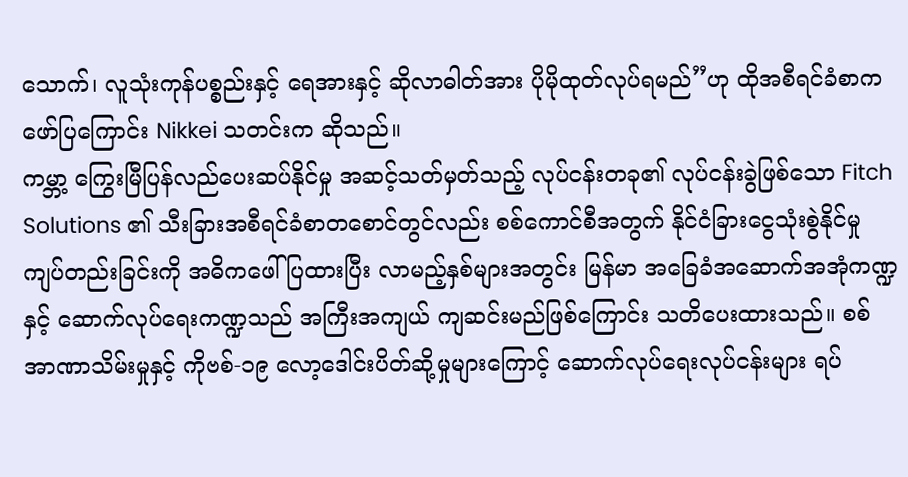သောက်၊ လူသုံးကုန်ပစ္စည်းနှင့် ရေအားနှင့် ဆိုလာဓါတ်အား ပိုမိုထုတ်လုပ်ရမည်”ဟု ထိုအစီရင်ခံစာက ဖော်ပြကြောင်း Nikkei သတင်းက ဆိုသည်။
ကမ္ဘာ့ ကြွေးမြီပြန်လည်ပေးဆပ်နိုင်မှု အဆင့်သတ်မှတ်သည့် လုပ်ငန်းတခု၏ လုပ်ငန်းခွဲဖြစ်သော Fitch Solutions ၏ သီးခြားအစီရင်ခံစာတစောင်တွင်လည်း စစ်ကောင်စီအတွက် နိုင်ငံခြားငွေသုံးစွဲနိုင်မှု ကျပ်တည်းခြင်းကို အဓိကဖေါ်ပြထားပြီး လာမည့်နှစ်များအတွင်း မြန်မာ အခြေခံအဆောက်အအုံကဏ္ဍ နှင့် ဆောက်လုပ်ရေးကဏ္ဍသည် အကြီးအကျယ် ကျဆင်းမည်ဖြစ်ကြောင်း သတိပေးထားသည်။ စစ်အာဏာသိမ်းမှုနှင့် ကိုဗစ်-၁၉ လော့ဒေါင်းပိတ်ဆို့မှုများကြောင့် ဆောက်လုပ်ရေးလုပ်ငန်းများ ရပ်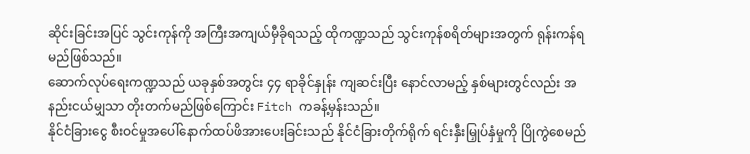ဆိုင်းခြင်းအပြင် သွင်းကုန်ကို အကြီးအကျယ်မှီခိုရသည့် ထိုကဏ္ဍသည် သွင်းကုန်စရိတ်များအတွက် ရုန်းကန်ရမည်ဖြစ်သည်။
ဆောက်လုပ်ရေးကဏ္ဍသည် ယခုနှစ်အတွင်း ၄၄ ရာခိုင်နှုန်း ကျဆင်းပြီး နောင်လာမည့် နှစ်များတွင်လည်း အနည်းငယ်မျှသာ တိုးတက်မည်ဖြစ်ကြောင်း Fitch ကခန့်မှန်းသည်။
နိုင်ငံခြားငွေ စီးဝင်မှုအပေါ်နောက်ထပ်ဖိအားပေးခြင်းသည် နိုင်ငံခြားတိုက်ရိုက် ရင်းနှီးမြှုပ်နှံမှုကို ပြိုကွဲစေမည်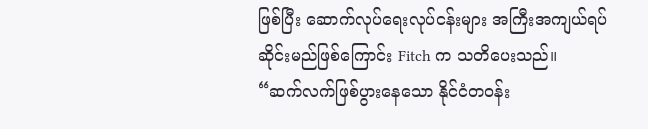ဖြစ်ပြီး ဆောက်လုပ်ရေးလုပ်ငန်းများ အကြီးအကျယ်ရပ်ဆိုင်းမည်ဖြစ်ကြောင်း Fitch က သတိပေးသည်။
“ဆက်လက်ဖြစ်ပွားနေသော နိုင်ငံတဝန်း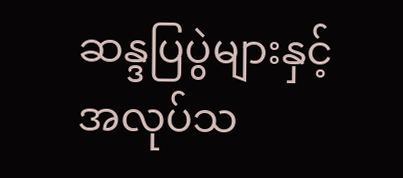ဆန္ဒပြပွဲများနှင့် အလုပ်သ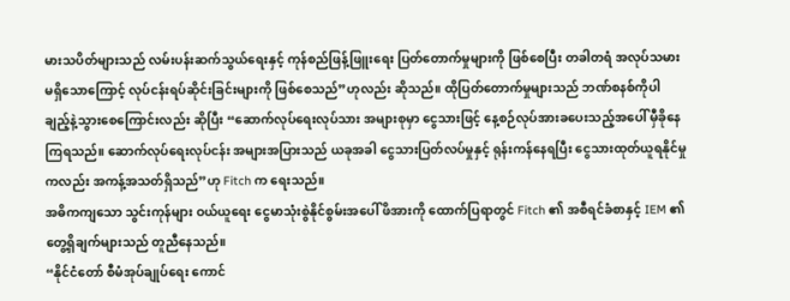မားသပိတ်များသည် လမ်းပန်းဆက်သွယ်ရေးနှင့် ကုန်စည်ဖြန့်ဖြူးရေး ပြတ်တောက်မှုများကို ဖြစ်စေပြီး တခါတရံ အလုပ်သမားမရှိသောကြောင့် လုပ်ငန်းရပ်ဆိုင်းခြင်းများကို ဖြစ်စေသည်”ဟုလည်း ဆိုသည်။ ထိုပြတ်တောက်မှုများသည် ဘဏ်စနစ်ကိုပါ ချည့်နဲ့သွားစေကြောင်းလည်း ဆိုပြီး “ဆောက်လုပ်ရေးလုပ်သား အများစုမှာ ငွေသားဖြင့် နေ့စဉ်လုပ်အားခပေးသည့်အပေါ် မှီခိုနေကြရသည်။ ဆောက်လုပ်ရေးလုပ်ငန်း အများအပြားသည် ယခုအခါ ငွေသားပြတ်လပ်မှုနှင့် ရုန်းကန်နေရပြီး ငွေသားထုတ်ယူရနိုင်မှုကလည်း အကန့်အသတ်ရှိသည်”ဟု Fitch က ရေးသည်။
အဓိကကျသော သွင်းကုန်များ ဝယ်ယူရေး ငွေမာသုံးစွဲနိုင်စွမ်းအပေါ် ဖိအားကို ထောက်ပြရာတွင် Fitch ၏ အစီရင်ခံစာနှင့် IEM ၏ တွေ့ရှိချက်များသည် တူညီနေသည်။
“နိုင်ငံတော် စီမံအုပ်ချုပ်ရေး ကောင်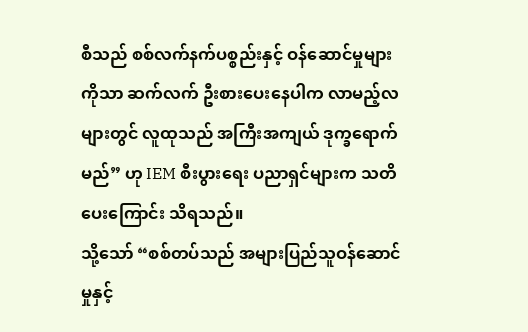စီသည် စစ်လက်နက်ပစ္စည်းနှင့် ဝန်ဆောင်မှုများကိုသာ ဆက်လက် ဦးစားပေးနေပါက လာမည့်လများတွင် လူထုသည် အကြီးအကျယ် ဒုက္ခရောက်မည်” ဟု IEM စီးပွားရေး ပညာရှင်များက သတိပေးကြောင်း သိရသည်။
သို့သော် “စစ်တပ်သည် အများပြည်သူဝန်ဆောင်မှုနှင့်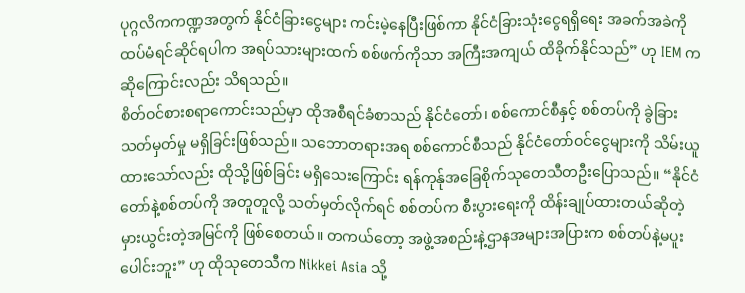ပုဂ္ဂလိကကဏ္ဍအတွက် နိုင်ငံခြားငွေများ ကင်းမဲ့နေပြီးဖြစ်ကာ နိုင်ငံခြားသုံးငွေရရှိရေး အခက်အခဲကို ထပ်မံရင်ဆိုင်ရပါက အရပ်သားများထက် စစ်ဖက်ကိုသာ အကြီးအကျယ် ထိခိုက်နိုင်သည်” ဟု IEM က ဆိုကြောင်းလည်း သိရသည်။
စိတ်ဝင်စားစရာကောင်းသည်မှာ ထိုအစီရင်ခံစာသည် နိုင်ငံတော်၊ စစ်ကောင်စီနှင့် စစ်တပ်ကို ခွဲခြားသတ်မှတ်မှု မရှိခြင်းဖြစ်သည်။ သဘောတရားအရ စစ်ကောင်စီသည် နိုင်ငံတော်ဝင်ငွေများကို သိမ်းယူထားသော်လည်း ထိုသို့ဖြစ်ခြင်း မရှိသေးကြောင်း ရန်ကုန်ုအခြေစိုက်သုတေသီတဦးပြောသည်။ “နိုင်ငံတော်နဲ့စစ်တပ်ကို အတူတူလို့ သတ်မှတ်လိုက်ရင် စစ်တပ်က စီးပွားရေးကို ထိန်းချုပ်ထားတယ်ဆိုတဲ့ မှားယွင်းတဲ့အမြင်ကို ဖြစ်စေတယ်။ တကယ်တော့ အဖွဲ့အစည်းနဲ့ဌာနအများအပြားက စစ်တပ်နဲ့မပူးပေါင်းဘူး” ဟု ထိုသုတေသီက Nikkei Asia သို့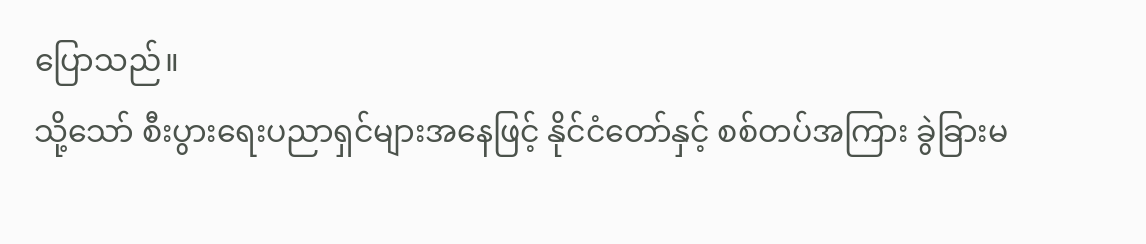ပြောသည်။
သို့သော် စီးပွားရေးပညာရှင်များအနေဖြင့် နိုင်ငံတော်နှင့် စစ်တပ်အကြား ခွဲခြားမ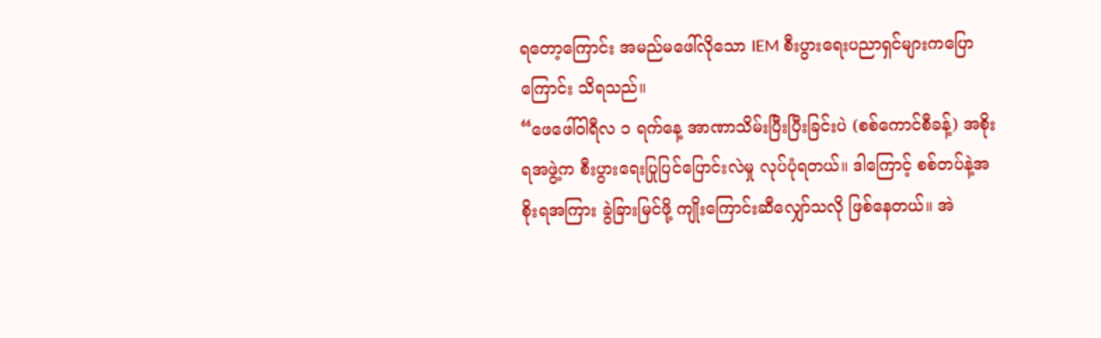ရတော့ကြောင်း အမည်မဖေါ်လိုသော IEM စီးပွားရေးပညာရှင်များကပြောကြောင်း သိရသည်။
“ဖေဖေါ်ဝါရီလ ၁ ရက်နေ့ အာဏာသိမ်းပြီးပြီးခြင်းပဲ (စစ်ကောင်စီခန့်) အစိုးရအဖွဲ့က စီးပွားရေးပြုပြင်ပြောင်းလဲမှု လုပ်ပုံရတယ်။ ဒါကြောင့် စစ်တပ်နဲ့အစိုးရအကြား ခွဲခြားမြင်ဖို့ ကျိုးကြောင်းဆီလျှော်သလို ဖြစ်နေတယ်။ အဲ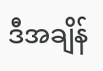ဒီအချိန်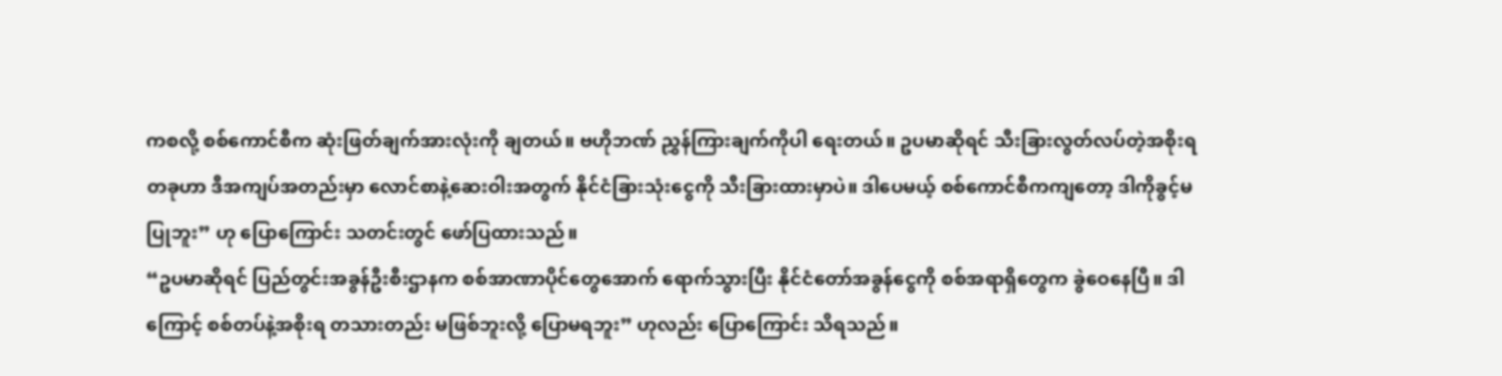ကစလို့ စစ်ကောင်စီက ဆုံးဖြတ်ချက်အားလုံးကို ချတယ်။ ဗဟိုဘဏ် ညွှန်ကြားချက်ကိုပါ ရေးတယ်။ ဥပမာဆိုရင် သီးခြားလွတ်လပ်တဲ့အစိုးရတခုဟာ ဒီအကျပ်အတည်းမှာ လောင်စာနဲ့ဆေးဝါးအတွက် နိုင်ငံခြားသုံးငွေကို သီးခြားထားမှာပဲ။ ဒါပေမယ့် စစ်ကောင်စီကကျတော့ ဒါကိုခွင့်မပြုဘူး” ဟု ပြောကြောင်း သတင်းတွင် ဖော်ပြထားသည်။
“ဥပမာဆိုရင် ပြည်တွင်းအခွန်ဦးစီးဌာနက စစ်အာဏာပိုင်တွေအောက် ရောက်သွားပြီး နိုင်ငံတော်အခွန်ငွေကို စစ်အရာရှိတွေက ခွဲဝေနေပြီ။ ဒါကြောင့် စစ်တပ်နဲ့အစိုးရ တသားတည်း မဖြစ်ဘူးလို့ ပြောမရဘူး” ဟုလည်း ပြောကြောင်း သိရသည်။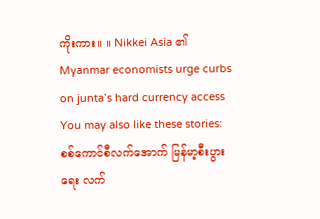ကိုးကား။ ။ Nikkei Asia ၏ Myanmar economists urge curbs on junta’s hard currency access
You may also like these stories:
စစ်ကောင်စီလက်အောက် မြန်မာ့စီးပွားရေး လက်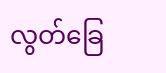လွတ်ခြေ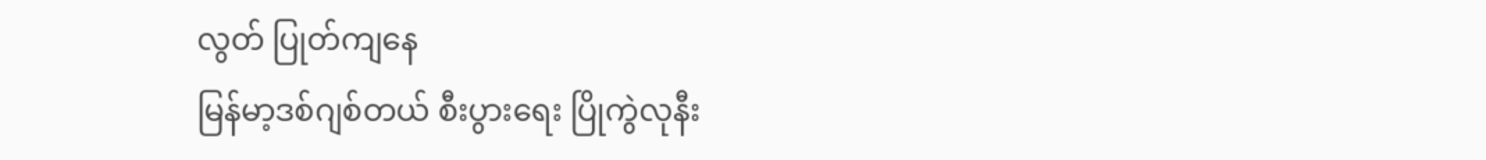လွတ် ပြုတ်ကျနေ
မြန်မာ့ဒစ်ဂျစ်တယ် စီးပွားရေး ပြိုကွဲလုနီး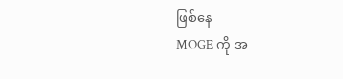ဖြစ်နေ
MOGE ကို အ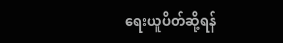ရေးယူပိတ်ဆို့ရန်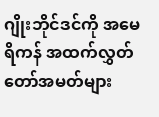ဂျိုးဘိုင်ဒင်ကို အမေရိကန် အထက်လွှတ်တော်အမတ်များ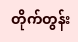တိုက်တွန်း